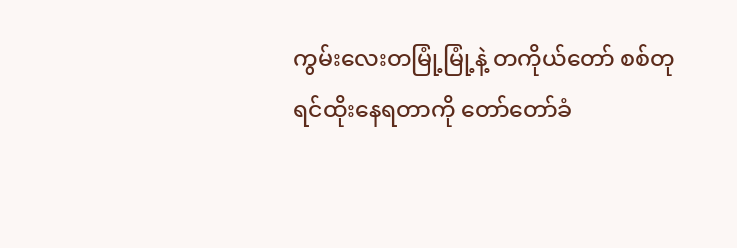ကွမ်းလေးတမြုံ့မြုံ့နဲ့ တကိုယ်တော် စစ်တုရင်ထိုးနေရတာကို တော်တော်ခံ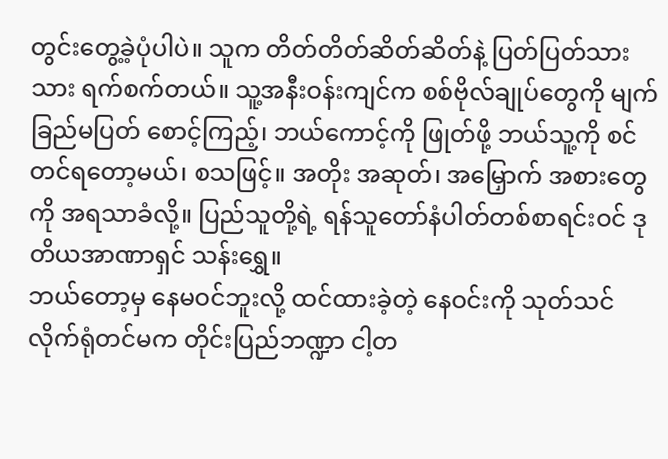တွင်းတွေ့ခဲ့ပုံပါပဲ။ သူက တိတ်တိတ်ဆိတ်ဆိတ်နဲ့ ပြတ်ပြတ်သားသား ရက်စက်တယ်။ သူ့အနီးဝန်းကျင်က စစ်ဗိုလ်ချုပ်တွေကို မျက်ခြည်မပြတ် စောင့်ကြည့်၊ ဘယ်ကောင့်ကို ဖြုတ်ဖို့ ဘယ်သူ့ကို စင်တင်ရတော့မယ်၊ စသဖြင့်။ အတိုး အဆုတ်၊ အမြှောက် အစားတွေကို အရသာခံလို့။ ပြည်သူတို့ရဲ့ ရန်သူတော်နံပါတ်တစ်စာရင်းဝင် ဒုတိယအာဏာရှင် သန်းရွှေ။
ဘယ်တော့မှ နေမဝင်ဘူးလို့ ထင်ထားခဲ့တဲ့ နေဝင်းကို သုတ်သင်လိုက်ရုံတင်မက တိုင်းပြည်ဘဏ္ဍာ ငါ့တ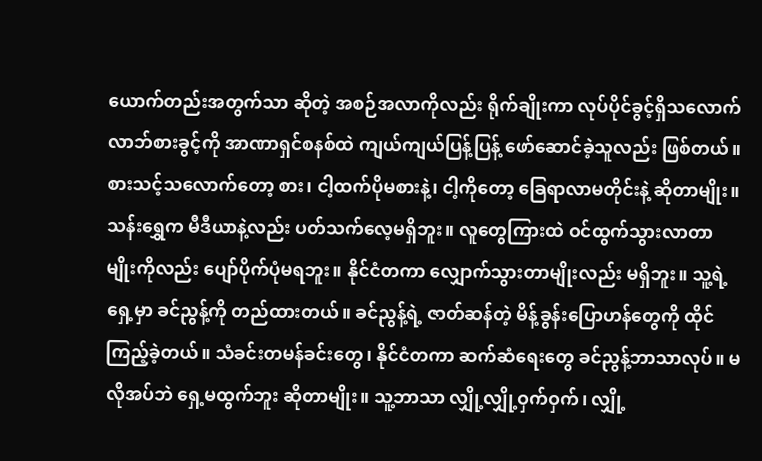ယောက်တည်းအတွက်သာ ဆိုတဲ့ အစဉ်အလာကိုလည်း ရိုက်ချိုးကာ လုပ်ပိုင်ခွင့်ရှိသလောက် လာဘ်စားခွင့်ကို အာဏာရှင်စနစ်ထဲ ကျယ်ကျယ်ပြန့်ပြန့် ဖော်ဆောင်ခဲ့သူလည်း ဖြစ်တယ်။ စားသင့်သလောက်တော့ စား၊ ငါ့ထက်ပိုမစားနဲ့၊ ငါ့ကိုတော့ ခြေရာလာမတိုင်းနဲ့ ဆိုတာမျိုး။
သန်းရွှေက မီဒီယာနဲ့လည်း ပတ်သက်လေ့မရှိဘူး။ လူတွေကြားထဲ ဝင်ထွက်သွားလာတာ မျိုးကိုလည်း ပျော်ပိုက်ပုံမရဘူး။ နိုင်ငံတကာ လျှောက်သွားတာမျိုးလည်း မရှိဘူး။ သူ့ရဲ့ရှေ့မှာ ခင်ညွန့်ကို တည်ထားတယ်။ ခင်ညွန့်ရဲ့ ဇာတ်ဆန်တဲ့ မိန့်ခွန်းပြောဟန်တွေကို ထိုင်ကြည့်ခဲ့တယ်။ သံခင်းတမန်ခင်းတွေ၊ နိုင်ငံတကာ ဆက်ဆံရေးတွေ ခင်ညွန့်ဘာသာလုပ်။ မလိုအပ်ဘဲ ရှေ့မထွက်ဘူး ဆိုတာမျိုး။ သူ့ဘာသာ လျှို့လျှို့ဝှက်ဝှက်၊ လျှို့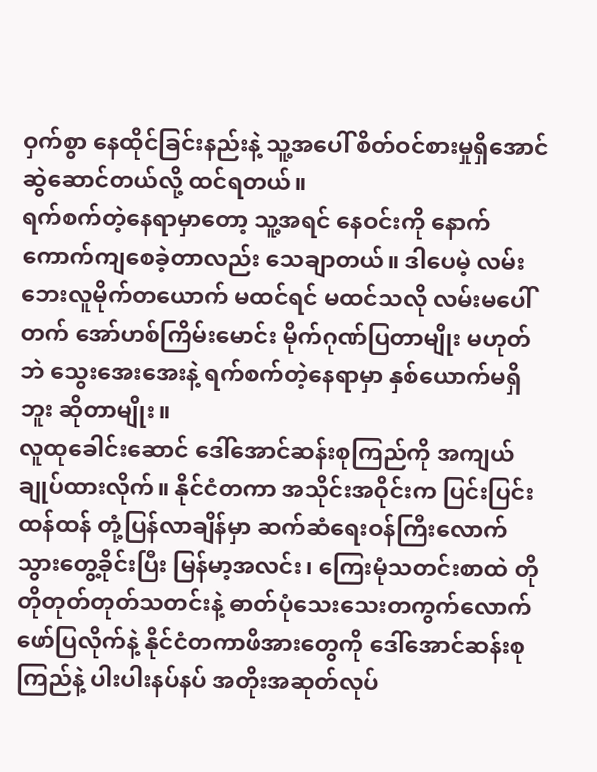ဝှက်စွာ နေထိုင်ခြင်းနည်းနဲ့ သူ့အပေါ် စိတ်ဝင်စားမှုရှိအောင် ဆွဲဆောင်တယ်လို့ ထင်ရတယ်။
ရက်စက်တဲ့နေရာမှာတော့ သူ့အရင် နေဝင်းကို နောက်ကောက်ကျစေခဲ့တာလည်း သေချာတယ်။ ဒါပေမဲ့ လမ်းဘေးလူမိုက်တယောက် မထင်ရင် မထင်သလို လမ်းမပေါ်တက် အော်ဟစ်ကြိမ်းမောင်း မိုက်ဂုဏ်ပြတာမျိုး မဟုတ်ဘဲ သွေးအေးအေးနဲ့ ရက်စက်တဲ့နေရာမှာ နှစ်ယောက်မရှိဘူး ဆိုတာမျိုး။
လူထုခေါင်းဆောင် ဒေါ်အောင်ဆန်းစုကြည်ကို အကျယ်ချုပ်ထားလိုက်။ နိုင်ငံတကာ အသိုင်းအဝိုင်းက ပြင်းပြင်းထန်ထန် တုံ့ပြန်လာချိန်မှာ ဆက်ဆံရေးဝန်ကြီးလောက် သွားတွေ့ခိုင်းပြီး မြန်မာ့အလင်း၊ ကြေးမုံသတင်းစာထဲ တိုတိုတုတ်တုတ်သတင်းနဲ့ ဓာတ်ပုံသေးသေးတကွက်လောက် ဖော်ပြလိုက်နဲ့ နိုင်ငံတကာဖိအားတွေကို ဒေါ်အောင်ဆန်းစုကြည်နဲ့ ပါးပါးနပ်နပ် အတိုးအဆုတ်လုပ်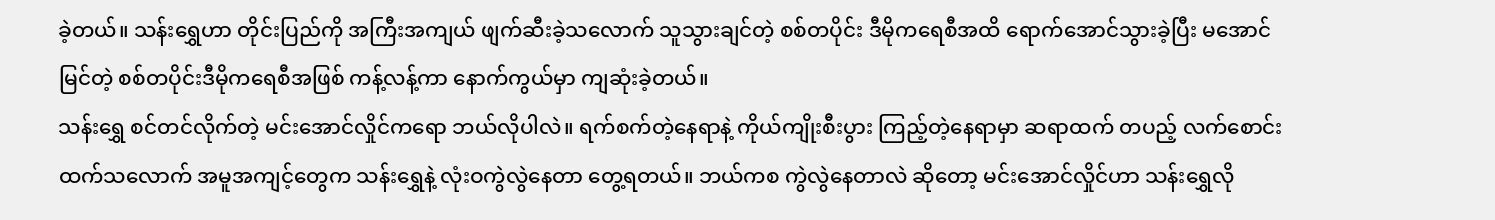ခဲ့တယ်။ သန်းရွှေဟာ တိုင်းပြည်ကို အကြီးအကျယ် ဖျက်ဆီးခဲ့သလောက် သူသွားချင်တဲ့ စစ်တပိုင်း ဒီမိုကရေစီအထိ ရောက်အောင်သွားခဲ့ပြီး မအောင်မြင်တဲ့ စစ်တပိုင်းဒီမိုကရေစီအဖြစ် ကန့်လန့်ကာ နောက်ကွယ်မှာ ကျဆုံးခဲ့တယ်။
သန်းရွှေ စင်တင်လိုက်တဲ့ မင်းအောင်လှိုင်ကရော ဘယ်လိုပါလဲ။ ရက်စက်တဲ့နေရာနဲ့ ကိုယ်ကျိုးစီးပွား ကြည့်တဲ့နေရာမှာ ဆရာထက် တပည့် လက်စောင်းထက်သလောက် အမူအကျင့်တွေက သန်းရွှေနဲ့ လုံးဝကွဲလွဲနေတာ တွေ့ရတယ်။ ဘယ်ကစ ကွဲလွဲနေတာလဲ ဆိုတော့ မင်းအောင်လှိုင်ဟာ သန်းရွှေလို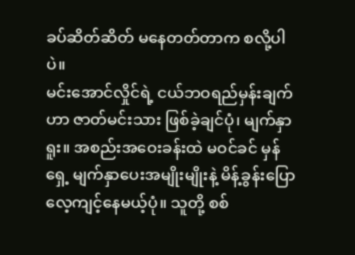ခပ်ဆိတ်ဆိတ် မနေတတ်တာက စလို့ပါပဲ။
မင်းအောင်လှိုင်ရဲ့ ငယ်ဘဝရည်မှန်းချက်ဟာ ဇာတ်မင်းသား ဖြစ်ခဲ့ချင်ပုံ၊ မျက်နှာရူး။ အစည်းအဝေးခန်းထဲ မဝင်ခင် မှန်ရှေ့ မျက်နှာပေးအမျိုးမျိုးနဲ့ မိန့်ခွန်းပြော လေ့ကျင့်နေမယ့်ပုံ။ သူတို့ စစ်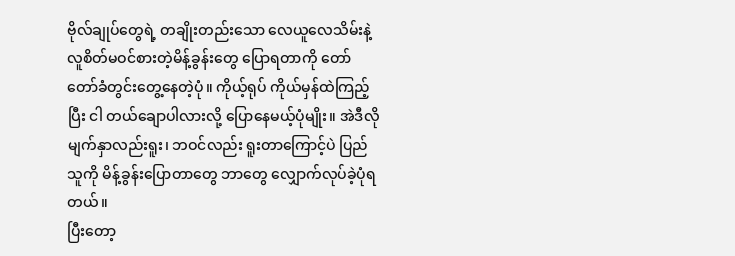ဗိုလ်ချုပ်တွေရဲ့ တချိုးတည်းသော လေယူလေသိမ်းနဲ့ လူစိတ်မဝင်စားတဲ့မိန့်ခွန်းတွေ ပြောရတာကို တော်တော်ခံတွင်းတွေ့နေတဲ့ပုံ။ ကိုယ့်ရုပ် ကိုယ်မှန်ထဲကြည့်ပြီး ငါ တယ်ချောပါလားလို့ ပြောနေမယ့်ပုံမျိုး။ အဲဒီလို မျက်နှာလည်းရူး၊ ဘဝင်လည်း ရူးတာကြောင့်ပဲ ပြည်သူကို မိန့်ခွန်းပြောတာတွေ ဘာတွေ လျှောက်လုပ်ခဲ့ပုံရတယ်။
ပြီးတော့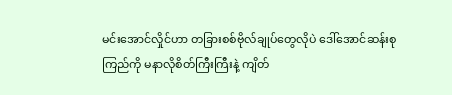မင်းအောင်လှိုင်ဟာ တခြားစစ်ဗိုလ်ချုပ်တွေလိုပဲ ဒေါ်အောင်ဆန်းစုကြည်ကို မနာလိုစိတ်ကြီးကြီးနဲ့ ကျိတ်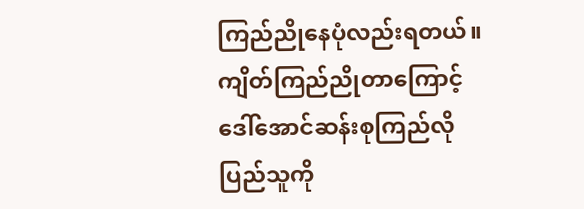ကြည်ညိုနေပုံလည်းရတယ်။ ကျိတ်ကြည်ညိုတာကြောင့် ဒေါ်အောင်ဆန်းစုကြည်လို ပြည်သူကို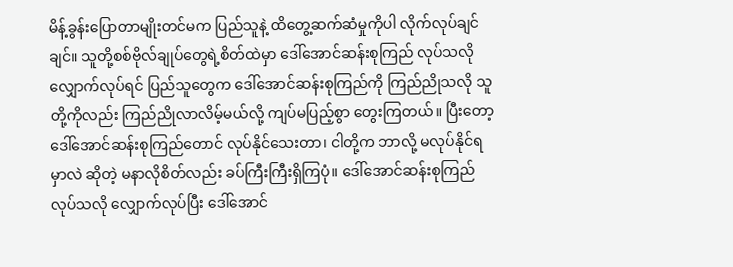မိန့်ခွန်းပြောတာမျိုးတင်မက ပြည်သူနဲ့ ထိတွေ့ဆက်ဆံမှုကိုပါ လိုက်လုပ်ချင်ချင်။ သူတို့စစ်ဗိုလ်ချုပ်တွေရဲ့စိတ်ထဲမှာ ဒေါ်အောင်ဆန်းစုကြည် လုပ်သလို လျှောက်လုပ်ရင် ပြည်သူတွေက ဒေါ်အောင်ဆန်းစုကြည်ကို ကြည်ညိုသလို သူတို့ကိုလည်း ကြည်ညိုလာလိမ့်မယ်လို့ ကျပ်မပြည့်စွာ တွေးကြတယ်။ ပြီးတော့ ဒေါ်အောင်ဆန်းစုကြည်တောင် လုပ်နိုင်သေးတာ၊ ငါတို့က ဘာလို့ မလုပ်နိုင်ရမှာလဲ ဆိုတဲ့ မနာလိုစိတ်လည်း ခပ်ကြီးကြီးရှိကြပုံ။ ဒေါ်အောင်ဆန်းစုကြည် လုပ်သလို လျှောက်လုပ်ပြီး ဒေါ်အောင်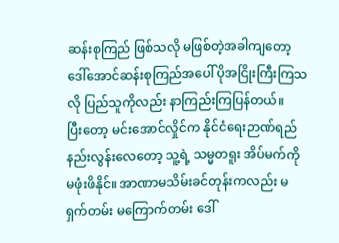ဆန်းစုကြည် ဖြစ်သလို မဖြစ်တဲ့အခါကျတော့ ဒေါ်အောင်ဆန်းစုကြည်အပေါ် ပိုအငြိုးကြီးကြသလို ပြည်သူကိုလည်း နာကြည်းကြပြန်တယ်။
ပြီးတော့ မင်းအောင်လှိုင်က နိုင်ငံရေးဉာဏ်ရည် နည်းလွန်းလေတော့ သူ့ရဲ့ သမ္မတရူး အိပ်မက်ကို မဖုံးဖိနိုင်။ အာဏာမသိမ်းခင်တုန်းကလည်း မရှက်တမ်း မကြောက်တမ်း ဒေါ်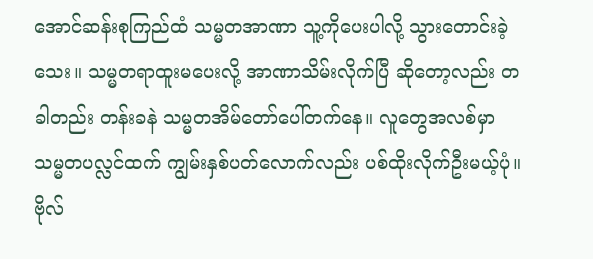အောင်ဆန်းစုကြည်ထံ သမ္မတအာဏာ သူ့ကိုပေးပါလို့ သွားတောင်းခဲ့သေး။ သမ္မတရာထူးမပေးလို့ အာဏာသိမ်းလိုက်ပြီ ဆိုတော့လည်း တခါတည်း တန်းခနဲ သမ္မတအိမ်တော်ပေါ်တက်နေ။ လူတွေအလစ်မှာ သမ္မတပလ္လင်ထက် ကျွမ်းနှစ်ပတ်လောက်လည်း ပစ်ထိုးလိုက်ဦးမယ့်ပုံ။ ဗိုလ်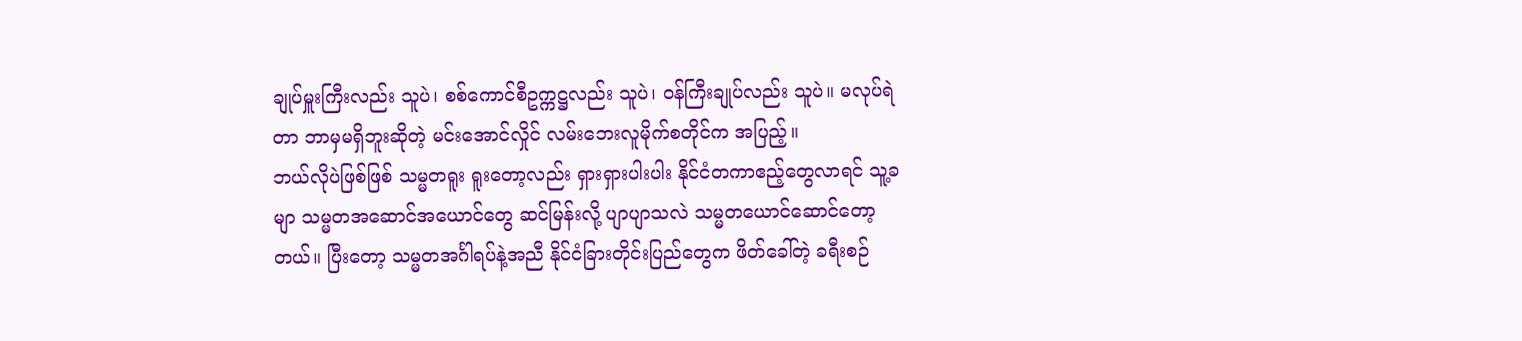ချုပ်မှူးကြီးလည်း သူပဲ၊ စစ်ကောင်စီဥက္ကဋ္ဌလည်း သူပဲ၊ ဝန်ကြီးချုပ်လည်း သူပဲ။ မလုပ်ရဲတာ ဘာမှမရှိဘူးဆိုတဲ့ မင်းအောင်လှိုင် လမ်းဘေးလူမိုက်စတိုင်က အပြည့်။
ဘယ်လိုပဲဖြစ်ဖြစ် သမ္မတရူး ရူးတော့လည်း ရှားရှားပါးပါး နိုင်ငံတကာဧည့်တွေလာရင် သူ့ခမျာ သမ္မတအဆောင်အယောင်တွေ ဆင်မြန်းလို့ ပျာပျာသလဲ သမ္မတယောင်ဆောင်တော့တယ်။ ပြီးတော့ သမ္မတအင်္ဂါရပ်နဲ့အညီ နိုင်ငံခြားတိုင်းပြည်တွေက ဖိတ်ခေါ်တဲ့ ခရီးစဉ်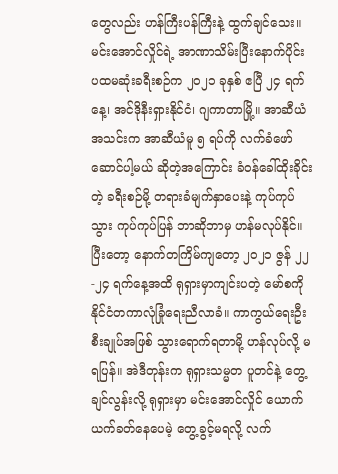တွေလည်း ဟန်ကြီးပန်ကြီးနဲ့ ထွက်ချင်သေး။
မင်းအောင်လှိုင်ရဲ့ အာဏာသိမ်းပြီးနောက်ပိုင်း ပထမဆုံးခရီးစဉ်က ၂၀၂၁ ခုနှစ် ဧပြီ ၂၄ ရက်နေ့၊ အင်ဒိုနီးရှားနိုင်ငံ၊ ဂျကာတာမြို့။ အာဆီယံအသင်းက အာဆီယံမူ ၅ ရပ်ကို လက်ခံဖော်ဆောင်ပါ့မယ် ဆိုတဲ့အကြောင်း ခံဝန်ခေါ်ထိုးခိုင်းတဲ့ ခရီးစဉ်မို့ တရားခံမျက်နှာပေးနဲ့ ကုပ်ကုပ်သွား ကုပ်ကုပ်ပြန် ဘာဆိုဘာမှ ဟန်မလုပ်နိုင်။
ပြီးတော့ နောက်တကြိမ်ကျတော့ ၂၀၂၁ ဇွန် ၂၂-၂၄ ရက်နေ့အထိ ရုရှားမှာကျင်းပတဲ့ မော်စကို နိုင်ငံတကာလုံခြုံရေးညီလာခံ။ ကာကွယ်ရေးဦးစီးချုပ်အဖြစ် သွားရောက်ရတာမို့ ဟန်လုပ်လို့ မရပြန်။ အဲဒီတုန်းက ရုရှားသမ္မတ ပူတင်နဲ့ တွေ့ချင်လွန်းလို့ ရုရှားမှာ မင်းအောင်လှိုင် ယောက်ယက်ခတ်နေပေမဲ့ တွေ့ခွင့်မရလို့ လက်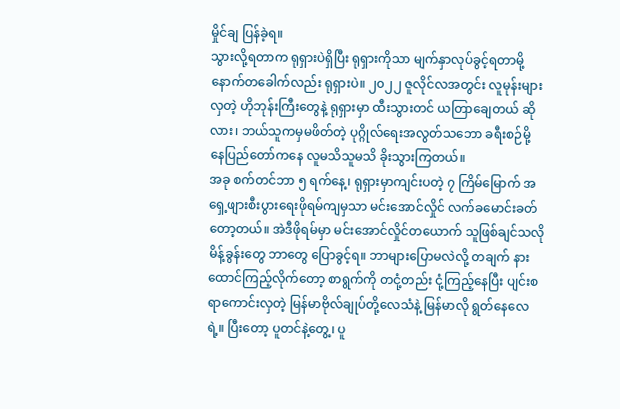မှိုင်ချ ပြန်ခဲ့ရ။
သွားလို့ရတာက ရုရှားပဲရှိပြီး ရုရှားကိုသာ မျက်နှာလုပ်ခွင့်ရတာမို့ နောက်တခေါက်လည်း ရုရှားပဲ။ ၂၀၂၂ ဇူလိုင်လအတွင်း လူမုန်းများလှတဲ့ ဟိုဘုန်းကြီးတွေနဲ့ ရုရှားမှာ ထီးသွားတင် ယတြာချေတယ် ဆိုလား၊ ဘယ်သူကမှမဖိတ်တဲ့ ပုဂ္ဂိုလ်ရေးအလွတ်သဘော ခရီးစဉ်မို့ နေပြည်တော်ကနေ လူမသိသူမသိ ခိုးသွားကြတယ်။
အခု စက်တင်ဘာ ၅ ရက်နေ့၊ ရုရှားမှာကျင်းပတဲ့ ၇ ကြိမ်မြောက် အရှေ့ဖျားစီးပွားရေးဖိုရမ်ကျမှသာ မင်းအောင်လှိုင် လက်ခမောင်းခတ်တော့တယ်။ အဲဒီဖိုရမ်မှာ မင်းအောင်လှိုင်တယောက် သူဖြစ်ချင်သလို မိန့်ခွန်းတွေ ဘာတွေ ပြောခွင့်ရ။ ဘာများပြောမလဲလို့ တချက် နားထောင်ကြည့်လိုက်တော့ စာရွက်ကို တငုံ့တည်း ငုံ့ကြည့်နေပြီး ပျင်းစရာကောင်းလှတဲ့ မြန်မာဗိုလ်ချုပ်တို့လေသံနဲ့ မြန်မာလို ရွတ်နေလေရဲ့။ ပြီးတော့ ပူတင်နဲ့တွေ့၊ ပူ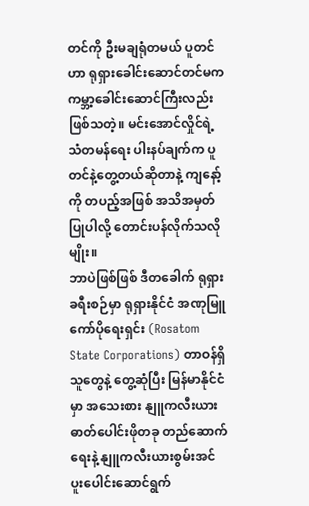တင်ကို ဦးမချရုံတမယ် ပူတင်ဟာ ရုရှားခေါင်းဆောင်တင်မက ကမ္ဘာ့ခေါင်းဆောင်ကြီးလည်း ဖြစ်သတဲ့။ မင်းအောင်လှိုင်ရဲ့ သံတမန်ရေး ပါးနပ်ချက်က ပူတင်နဲ့တွေ့တယ်ဆိုတာနဲ့ ကျနော့်ကို တပည့်အဖြစ် အသိအမှတ်ပြုပါလို့ တောင်းပန်လိုက်သလိုမျိုး။
ဘာပဲဖြစ်ဖြစ် ဒီတခေါက် ရုရှားခရီးစဉ်မှာ ရုရှားနိုင်ငံ အဏုမြူကော်ပိုရေးရှင်း (Rosatom State Corporations) တာဝန်ရှိသူတွေနဲ့ တွေ့ဆုံပြီး မြန်မာနိုင်ငံမှာ အသေးစား နျူကလီးယား ဓာတ်ပေါင်းဖိုတခု တည်ဆောက်ရေးနဲ့ နျူကလီးယားစွမ်းအင် ပူးပေါင်းဆောင်ရွက်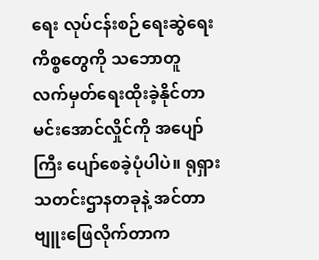ရေး လုပ်ငန်းစဉ်ရေးဆွဲရေး ကိစ္စတွေကို သဘောတူ လက်မှတ်ရေးထိုးခဲ့နိုင်တာ မင်းအောင်လှိုင်ကို အပျော်ကြီး ပျော်စေခဲ့ပုံပါပဲ။ ရုရှားသတင်းဌာနတခုနဲ့ အင်တာဗျူးဖြေလိုက်တာက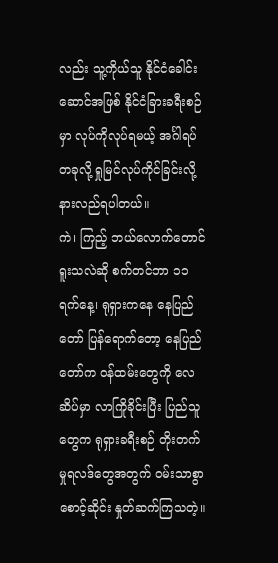လည်း သူ့ကိုယ်သူ နိုင်ငံခေါင်းဆောင်အဖြစ် နိုင်ငံခြားခရီးစဉ်မှာ လုပ်ကိုလုပ်ရမယ့် အင်္ဂါရပ်တခုလို့ ရှုမြင်လုပ်ကိုင်ခြင်းလို့ နားလည်ရပါတယ်။
ကဲ၊ ကြည့် ဘယ်လောက်တောင် ရူးသလဲဆို စက်တင်ဘာ ၁၁ ရက်နေ့၊ ရုရှားကနေ နေပြည်တော် ပြန်ရောက်တော့ နေပြည်တော်က ဝန်ထမ်းတွေကို လေဆိပ်မှာ လာကြိုခိုင်းပြီး ပြည်သူတွေက ရုရှားခရီးစဉ် တိုးတက်မှုရလဒ်တွေအတွက် ဝမ်းသာစွာ စောင့်ဆိုင်း နှုတ်ဆက်ကြသတဲ့။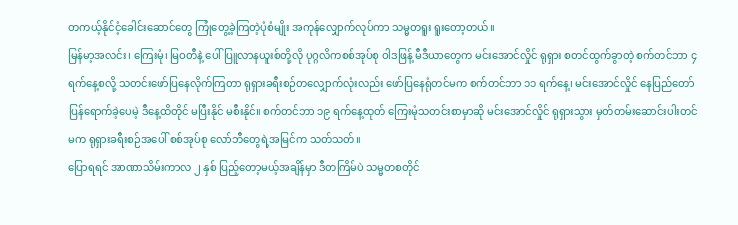တကယ့်နိုင်ငံ့ခေါင်းဆောင်တွေ ကြုံတွေ့ခဲ့ကြတဲ့ပုံစံမျိုး အကုန်လျှောက်လုပ်ကာ သမ္မတရူး ရူးတော့တယ်။
မြန်မာ့အလင်း၊ ကြေးမုံ၊ မြဝတီနဲ့ ပေါ်ပြူလာနယူးစ်တို့လို ပုဂ္ဂလိကစစ်အုပ်စု ဝါဒဖြန့် မီဒီယာတွေက မင်းအောင်လှိုင် ရုရှား စတင်ထွက်ခွာတဲ့ စက်တင်ဘာ ၄ ရက်နေ့စလို့ သတင်းဖော်ပြနေလိုက်ကြတာ ရုရှားခရီးစဉ်တလျှောက်လုံးလည်း ဖော်ပြနေရုံတင်မက စက်တင်ဘာ ၁၁ ရက်နေ့၊ မင်းအောင်လှိုင် နေပြည်တော်ပြန်ရောက်ခဲ့ပေမဲ့ ဒီနေ့ထိတိုင် မပြီးနိုင် မစီးနိုင်။ စက်တင်ဘာ ၁၉ ရက်နေ့ထုတ် ကြေးမုံသတင်းစာမှာဆို မင်းအောင်လှိုင် ရုရှားသွား မှတ်တမ်းဆောင်းပါးတင်မက ရုရှားခရီးစဉ်အပေါ် စစ်အုပ်စု လော်ဘီတွေရဲ့အမြင်က သတ်သတ်။
ပြောရရင် အာဏာသိမ်းကာလ ၂ နှစ် ပြည့်တော့မယ့်အချိန်မှာ ဒီတကြိမ်ပဲ သမ္မတစတိုင်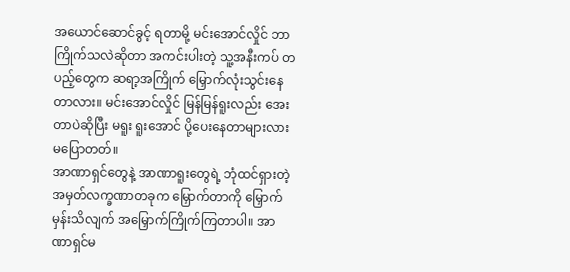အယောင်ဆောင်ခွင့် ရတာမို့ မင်းအောင်လှိုင် ဘာကြိုက်သလဲဆိုတာ အကင်းပါးတဲ့ သူ့အနီးကပ် တပည့်တွေက ဆရာ့အကြိုက် မြှောက်လုံးသွင်းနေတာလား။ မင်းအောင်လှိုင် မြန်မြန်ရူးလည်း အေးတာပဲဆိုပြီး မရူး ရူးအောင် ပို့ပေးနေတာများလား မပြောတတ်။
အာဏာရှင်တွေနဲ့ အာဏာရူးတွေရဲ့ ဘုံထင်ရှားတဲ့ အမှတ်လက္ခဏာတခုက မြှောက်တာကို မြှောက်မှန်းသိလျက် အမြှောက်ကြိုက်ကြတာပါ။ အာဏာရှင်မ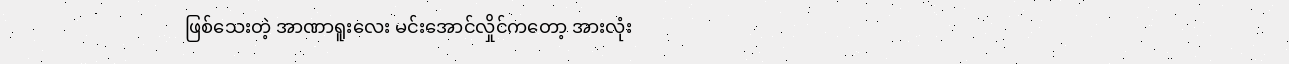ဖြစ်သေးတဲ့ အာဏာရူးလေး မင်းအောင်လှိုင်ကတော့ အားလုံး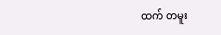ထက် တမူး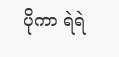ပိုကာ ရဲရဲ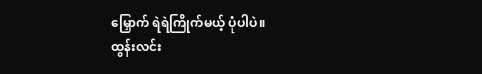မြှောက် ရဲရဲကြိုက်မယ့် ပုံပါပဲ။
ထွန်းလင်း